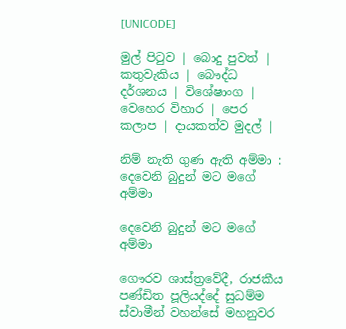[UNICODE]

මුල් පිටුව | බොදු පුවත් | කතුවැකිය | බෞද්ධ දර්ශනය | විශේෂාංග | වෙහෙර විහාර | පෙර කලාප | දායකත්ව මුදල් |

නිම් නැති ගුණ ඇති අම්මා : දෙවෙනි බුදුන් මට මගේ අම්මා

දෙවෙනි බුදුන් මට මගේ අම්මා

ගෞරව ශාස්ත්‍රවේදී, රාජකීය පණ්ඩිත පූලියද්දේ සුධම්ම ස්වාමීන් වහන්සේ මහනුවර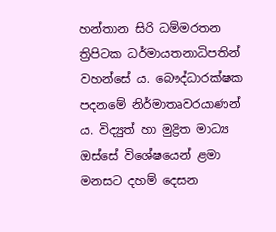හන්තාන සිරි ධම්මරතන ත්‍රිපිටක ධර්මායතනාධිපතින් වහන්සේ ය. බෞද්ධාරක්ෂක පදනමේ නිර්මාතෘවරයාණන් ය. විද්‍යුත් හා මුද්‍රිත මාධ්‍ය ඔස්සේ විශේෂයෙන් ළමා මනසට දහම් දෙසන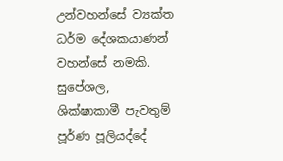උන්වහන්සේ ව්‍යක්ත ධර්ම දේශකයාණන් වහන්සේ නමකි. සුපේශල, ශික්ෂාකාමී පැවතුම් පූර්ණ පූලියද්දේ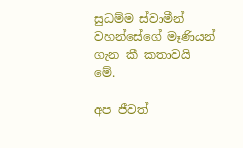සුධම්ම ස්වාමීන් වහන්සේගේ මෑණියන් ගැන කී කතාවයි මේ.

අප ජීවත්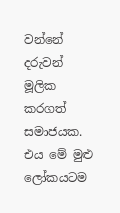වන්නේ දරුවන් මූලික කරගත් සමාජයක. එය මේ මුළු ලෝකයටම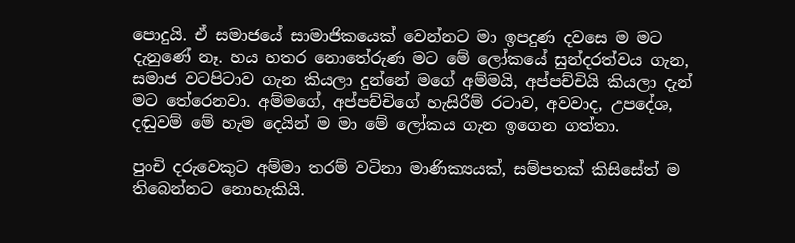පොදුයි. ඒ සමාජයේ සාමාජිකයෙක් වෙන්නට මා ඉපදුණ දවසෙ ම මට දැනුණේ නෑ. හය හතර නොතේරුණ මට මේ ලෝකයේ සුන්දරත්වය ගැන, සමාජ වටපිටාව ගැන කියලා දුන්නේ මගේ අම්මයි, අප්පච්චියි කියලා දැන් මට තේරෙනවා. අම්මගේ, අප්පච්චිගේ හැසිරීම් රටාව, අවවාද, උපදේශ, දඬුවම් මේ හැම දෙයින් ම මා මේ ලෝකය ගැන ඉගෙන ගත්තා.

පුංචි දරුවෙකුට අම්මා තරම් වටිනා මාණික්‍යයක්, සම්පතක් කිසිසේත් ම තිබෙන්නට නොහැකියි.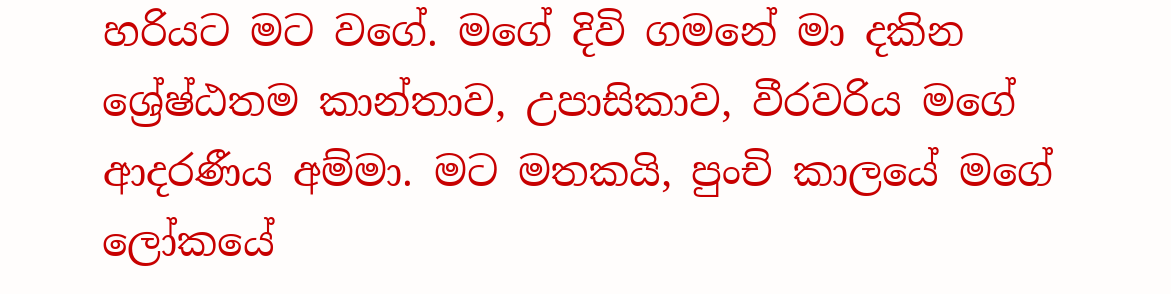හරියට මට වගේ. මගේ දිවි ගමනේ මා දකින ශ්‍රේෂ්ඨතම කාන්තාව, උපාසිකාව, වීරවරිය මගේ ආදරණීය අම්මා. මට මතකයි, පුංචි කාලයේ මගේ ලෝකයේ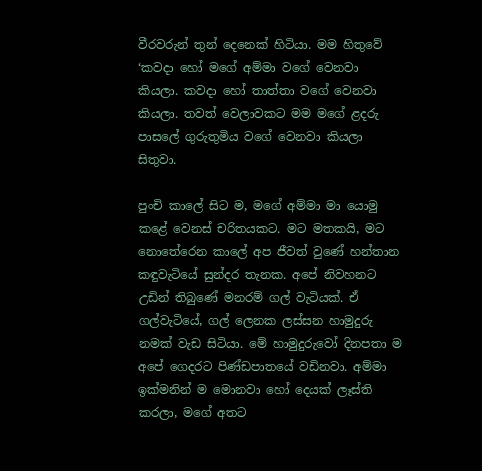වීරවරුන් තුන් දෙනෙක් හිටියා. මම හිතුවේ ‘කවදා හෝ මගේ අම්මා වගේ වෙනවා කියලා. කවදා හෝ තාත්තා වගේ වෙනවා කියලා. තවත් වෙලාවකට මම මගේ ළදරු පාසලේ ගුරුතුමිය වගේ වෙනවා කියලා සිතුවා.

පුංචි කාලේ සිට ම, මගේ අම්මා මා යොමු කළේ වෙනස් චරිතයකට. මට මතකයි, මට නොතේරෙන කාලේ අප ජීවත් වුණේ හන්තාන කඳුවැටියේ සුන්දර තැනක. අපේ නිවහනට උඩින් තිබුණේ මනරම් ගල් වැටියක්. ඒ ගල්වැටියේ, ගල් ලෙනක ලස්සන හාමුදුරු නමක් වැඩ සිටියා. මේ හාමුදුරුවෝ දිනපතා ම අපේ ගෙදරට පිණ්ඩපාතයේ වඩිනවා. අම්මා ඉක්මනින් ම මොනවා හෝ දෙයක් ලෑස්ති කරලා, මගේ අතට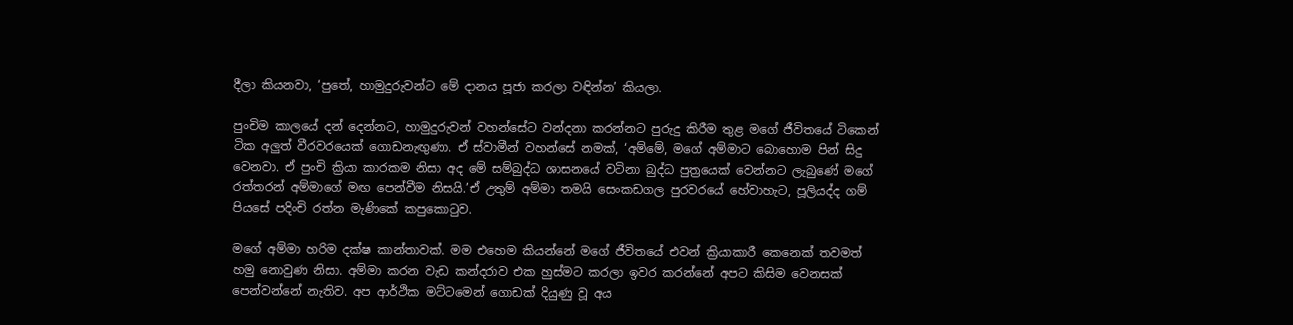දීලා කියනවා, ‘පුතේ, හාමුදුරුවන්ට මේ දානය පූජා කරලා වඳින්න’ කියලා.

පුංචිම කාලයේ දන් දෙන්නට, හාමුදුරුවන් වහන්සේට වන්දනා කරන්නට පුරුදු කිරීම තුළ මගේ ජීවිතයේ ටිකෙන් ටික අලුත් වීරවරයෙක් ගොඩනැඟුණා. ඒ ස්වාමීන් වහන්සේ නමක්, ‘අම්මේ, මගේ අම්මාට බොහොම පින් සිදු වෙනවා. ඒ පුංචි ක්‍රියා කාරකම නිසා අද මේ සම්බුද්ධ ශාසනයේ වටිනා බුද්ධ පුත්‍රයෙක් වෙන්නට ලැබුණේ මගේ රත්තරන් අම්මාගේ මඟ පෙන්වීම නිසයි.’ඒ උතුම් අම්මා තමයි සෙංකඩගල පුරවරයේ හේවාහැට, පූලියද්ද ගම් පියසේ පදිංචි රත්න මැණිකේ කපුකොටුව.

මගේ අම්මා හරිම දක්ෂ කාන්තාවක්. මම එහෙම කියන්නේ මගේ ජීවිතයේ එවන් ක්‍රියාකාරී කෙනෙක් තවමත් හමු නොවුණ නිසා. අම්මා කරන වැඩ කන්දරාව එක හුස්මට කරලා ඉවර කරන්නේ අපට කිසිම වෙනසක් පෙන්වන්නේ නැතිව. අප ආර්ථික මට්ටමෙන් ගොඩක් දියුණු වූ අය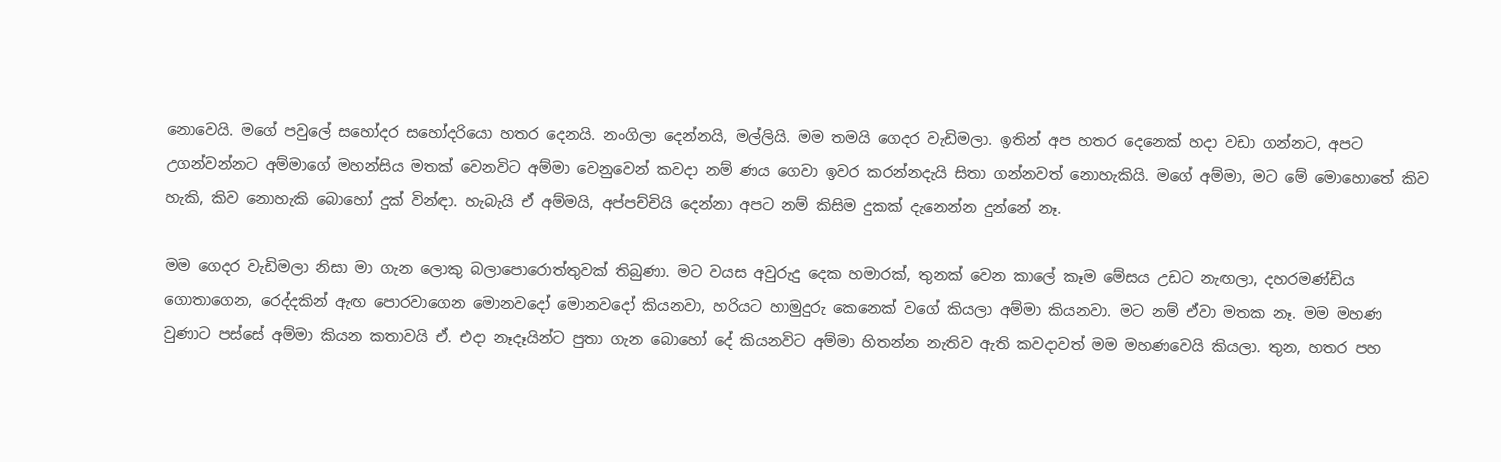නොවෙයි. මගේ පවුලේ සහෝදර සහෝදරියො හතර දෙනයි. නංගිලා දෙන්නයි, මල්ලියි. මම තමයි ගෙදර වැඩිමලා. ඉතින් අප හතර දෙනෙක් හදා වඩා ගන්නට, අපට උගන්වන්නට අම්මාගේ මහන්සිය මතක් වෙනවිට අම්මා වෙනුවෙන් කවදා නම් ණය ගෙවා ඉවර කරන්නදැයි සිතා ගන්නවත් නොහැකියි. මගේ අම්මා, මට මේ මොහොතේ කිව හැකි, කිව නොහැකි බොහෝ දුක් වින්ඳා. හැබැයි ඒ අම්මයි, අප්පච්චියි දෙන්නා අපට නම් කිසිම දුකක් දැනෙන්න දුන්නේ නෑ.

මම ගෙදර වැඩිමලා නිසා මා ගැන ලොකු බලාපොරොත්තුවක් තිබුණා. මට වයස අවුරුදු දෙක හමාරක්, තුනක් වෙන කාලේ කෑම මේසය උඩට නැඟලා, දහරමණ්ඩිය ගොතාගෙන, රෙද්දකින් ඇඟ පොරවාගෙන මොනවදෝ මොනවදෝ කියනවා, හරියට හාමුදුරු කෙනෙක් වගේ කියලා අම්මා කියනවා. මට නම් ඒවා මතක නෑ. මම මහණ වුණාට පස්සේ අම්මා කියන කතාවයි ඒ. එදා නෑදෑයින්ට පුතා ගැන බොහෝ දේ කියනවිට අම්මා හිතන්න නැතිව ඇති කවදාවත් මම මහණවෙයි කියලා. තුන, හතර පහ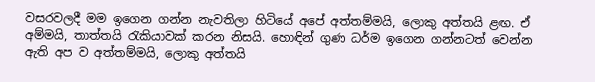වසරවලදී මම ඉගෙන ගන්න නැවතිලා හිටියේ අපේ අත්තම්මයි, ලොකු අත්තයි ළඟ. ඒ අම්මයි, තාත්තයි රැකියාවක් කරන නිසයි. හොඳින් ගුණ ධර්ම ඉගෙන ගන්නටත් වෙන්න ඇති අප ව අත්තම්මයි, ලොකු අත්තයි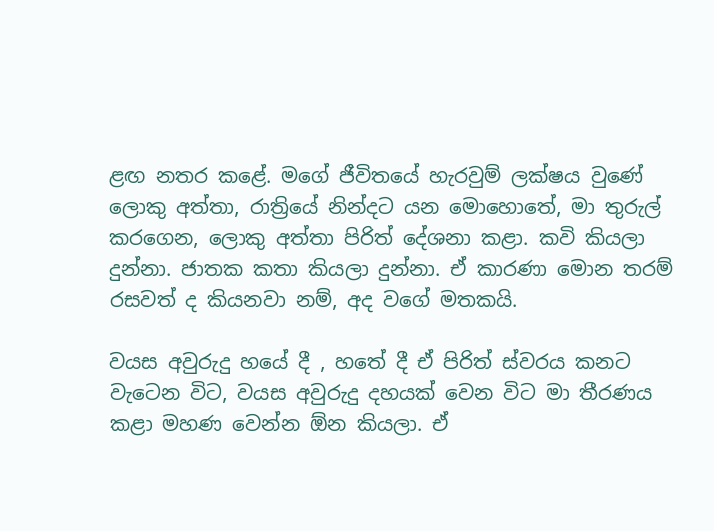ළඟ නතර කළේ. මගේ ජීවිතයේ හැරවුම් ලක්ෂය වුණේ ලොකු අත්තා, රාත්‍රියේ නින්දට යන මොහොතේ, මා තුරුල් කරගෙන, ලොකු අත්තා පිරිත් දේශනා කළා. කවි කියලා දුන්නා. ජාතක කතා කියලා දුන්නා. ඒ කාරණා මොන තරම් රසවත් ද කියනවා නම්, අද වගේ මතකයි.

වයස අවුරුදු හයේ දී , හතේ දී ඒ පිරිත් ස්වරය කනට වැටෙන විට, වයස අවුරුදු දහයක් වෙන විට මා තීරණය කළා මහණ වෙන්න ඕන කියලා. ඒ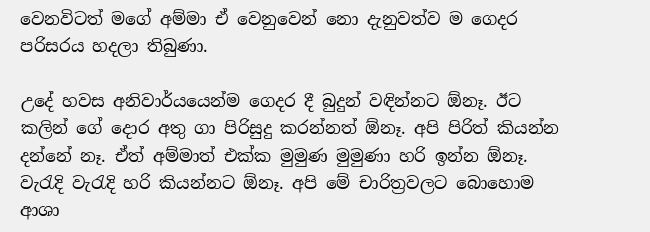වෙනවිටත් මගේ අම්මා ඒ වෙනුවෙන් නො දැනුවත්ව ම ගෙදර පරිසරය හදලා තිබුණා.

උදේ හවස අනිවාර්යයෙන්ම ගෙදර දී බුදුන් වඳින්නට ඕනෑ. ඊට කලින් ගේ දොර අතු ගා පිරිසුදු කරන්නත් ඕනෑ. අපි පිරිත් කියන්න දන්නේ නෑ. ඒත් අම්මාත් එක්ක මුමුණ මුමුණා හරි ඉන්න ඕනෑ. වැරැදි වැරැදි හරි කියන්නට ඕනෑ. අපි මේ චාරිත්‍රවලට බොහොම ආශා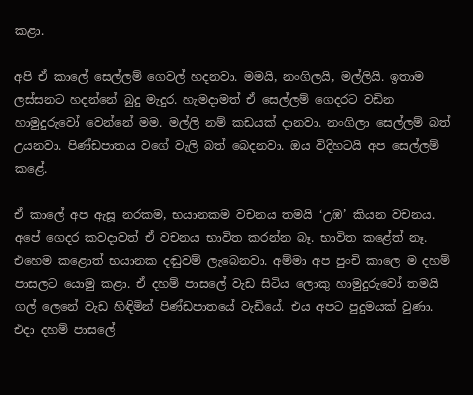කළා.

අපි ඒ කාලේ සෙල්ලම් ගෙවල් හදනවා. මමයි, නංගිලයි, මල්ලියි. ඉතාම ලස්සනට හදන්නේ බුදු මැදුර. හැමදාමත් ඒ සෙල්ලම් ගෙදරට වඩින හාමුදුරුවෝ වෙන්නේ මම. මල්ලි නම් කඩයක් දානවා. නංගිලා සෙල්ලම් බත් උයනවා. පිණ්ඩපාතය වගේ වැලි බත් බෙදනවා. ඔය විදිහටයි අප සෙල්ලම් කළේ.

ඒ කාලේ අප ඇසූ නරකම, භයානකම වචනය තමයි ‘උඹ’ කියන වචනය. අපේ ගෙදර කවදාවත් ඒ වචනය භාවිත කරන්න බෑ. භාවිත කළේත් නෑ. එහෙම කළොත් භයානක දඬුවම් ලැබෙනවා. අම්මා අප පුංචි කාලෙ ම දහම් පාසලට යොමු කළා. ඒ දහම් පාසලේ වැඩ සිටිය ලොකු හාමුදුරුවෝ තමයි ගල් ලෙනේ වැඩ හිඳිමින් පිණ්ඩපාතයේ වැඩියේ. එය අපට පුදුමයක් වුණා. එදා දහම් පාසලේ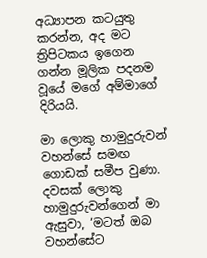අධ්‍යාපන කටයුතු කරන්න, අද මට ත්‍රිපිටකය ඉගෙන ගන්න මූලික පදනම වූයේ මගේ අම්මාගේ දිරියයි.

මා ලොකු හාමුදුරුවන් වහන්සේ සමඟ ගොඩක් සමීප වුණා. දවසක් ලොකු හාමුදුරුවන්ගෙන් මා ඇසුවා, ‘මටත් ඔබ වහන්සේට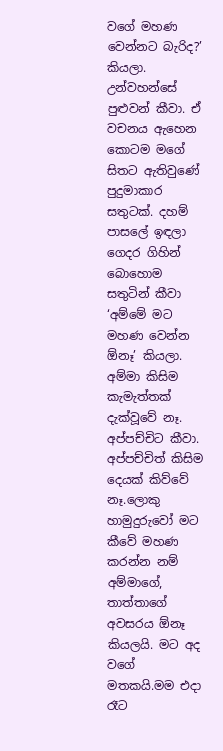වගේ මහණ වෙන්නට බැරිද?’ කියලා. උන්වහන්සේ පුළුවන් කීවා. ඒ වචනය ඇහෙන කොටම මගේ සිතට ඇතිවුණේ පුදුමාකාර සතුටක්. දහම් පාසලේ ඉඳලා ගෙදර ගිහින් බොහොම සතුටින් කීවා ‘අම්මේ මට මහණ වෙන්න ඕනෑ’ කියලා. අම්මා කිසිම කැමැත්තක් දැක්වූවේ නෑ. අප්පච්චිට කීවා. අප්පච්චිත් කිසිම දෙයක් කිව්වේ නෑ.ලොකු හාමුදුරුවෝ මට කීවේ මහණ කරන්න නම් අම්මාගේ, තාත්තාගේ අවසරය ඕනෑ කියලයි. මට අද වගේ මතකයි.මම එදා රෑට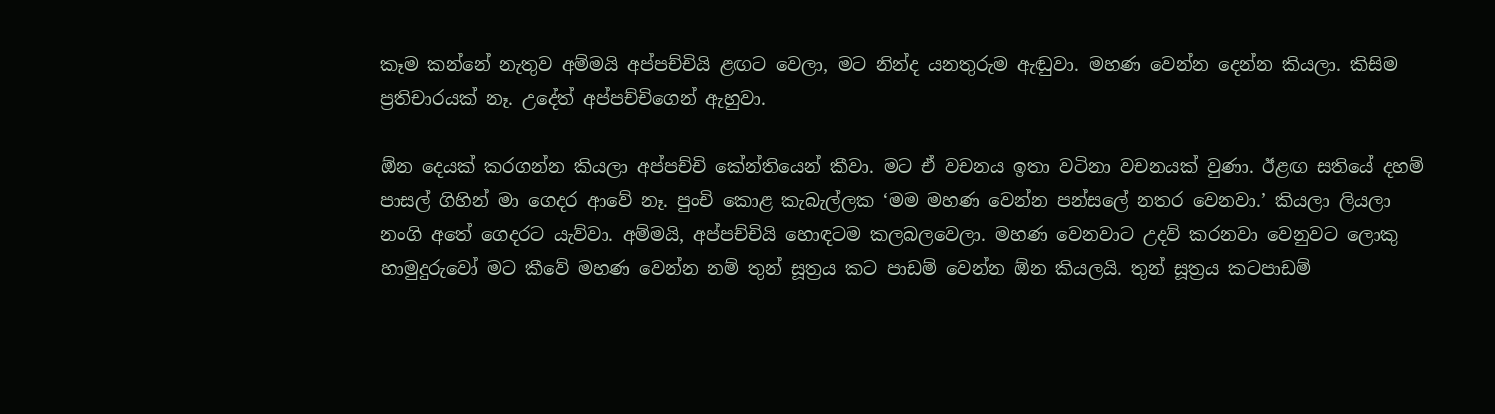කෑම කන්නේ නැතුව අම්මයි අප්පච්චියි ළඟට වෙලා, මට නින්ද යනතුරුම ඇඬුවා. මහණ වෙන්න දෙන්න කියලා. කිසිම ප්‍රතිචාරයක් නෑ. උදේත් අප්පච්චිගෙන් ඇහුවා.

ඕන දෙයක් කරගන්න කියලා අප්පච්චි කේන්තියෙන් කීවා. මට ඒ වචනය ඉතා වටිනා වචනයක් වුණා. ඊළඟ සතියේ දහම් පාසල් ගිහින් මා ගෙදර ආවේ නෑ. පුංචි කොළ කැබැල්ලක ‘මම මහණ වෙන්න පන්සලේ නතර වෙනවා.’ කියලා ලියලා නංගි අතේ ගෙදරට යැව්වා. අම්මයි, අප්පච්චියි හොඳටම කලබලවෙලා. මහණ වෙනවාට උදව් කරනවා වෙනුවට ලොකු හාමුදුරුවෝ මට කීවේ මහණ වෙන්න නම් තුන් සූත්‍රය කට පාඩම් වෙන්න ඕන කියලයි. තුන් සූත්‍රය කටපාඩම්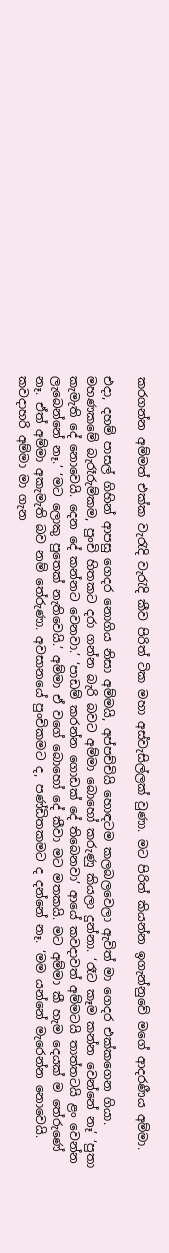කරගන්න අම්මත් එක්ක වැරැදි වැරැදි කීව පිරිත් ටික මහා අස්වැසිල්ලක් වුණා. මට පිරිත් කියන්න ඉගැන්නුවේ මගේ ආදරණීය අම්මා.

එදා, දහම් පාසල් ගිහින් ආපසු ගෙදර නොගිය නිසා අම්මයි, අප්පච්චියි හොඳටම කලබලවෙලා ඇවිත් මා ගෙදර එක්කගෙන ගියා. මහණකමේ බැරෑරුම්කම, පුංචි හිතකට දරා ගන්න බැරි බවට අම්මා බොහෝ කරුණු කියලා දුන්නා. ‘රෑට කෑම කන්න වෙන්නේ නෑ’ ‘පුතා කැමැති දේ නොවෙයි. දෙන දේ කන්නට වෙනවා.’ ‘පාඩම් කරන්න ගොඩක් දේ තිබෙනවා’ ආයේ කවදාවත් අම්මටයි තාත්තටයි ළං වෙන්න ලැබෙන්නේ නෑ.’ ‘මට ලොකු පුතෙක් නැතිවෙයි.’ අම්මා ඒ වගේ බොහෝ දේ කීවා මට මතකයි. මට අම්මා කී හැම දෙයක් ම තේරුණේ නෑ. ඒත් අම්මා අකැමැති බව නම් තේරුණා. අවසානයේ පුංචිකමට ද, පණ්ඩිතකමට ද දන්නේ නෑ. ‘මම යන්නේ මැරෙන්න නොවෙයි. කවදාහරි අම්මා මා ගැන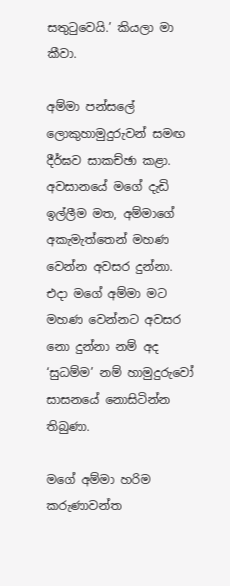සතුටුවෙයි.’ කියලා මා කීවා.

අම්මා පන්සලේ ලොකුහාමුදුරුවන් සමඟ දීර්ඝව සාකච්ඡා කළා. අවසානයේ මගේ දැඩි ඉල්ලීම මත, අම්මාගේ අකැමැත්තෙන් මහණ වෙන්න අවසර දුන්නා. එදා මගේ අම්මා මට මහණ වෙන්නට අවසර නො දුන්නා නම් අද ‘සුධම්ම’ නම් හාමුදුරුවෝ සාසනයේ නොසිටින්න තිබුණා.

මගේ අම්මා හරිම කරුණාවන්ත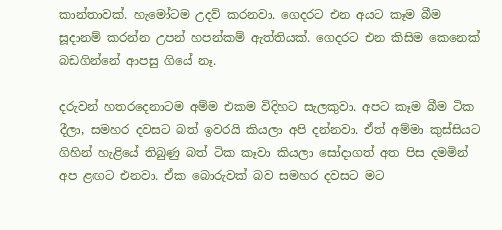කාන්තාවක්. හැමෝටම උදව් කරනවා. ගෙදරට එන අයට කෑම බීම සූදානම් කරන්න උපන් හපන්කම් ඇත්තියක්. ගෙදරට එන කිසිම කෙනෙක් බඩගින්නේ ආපසු ගියේ නෑ.

දරුවන් හතරදෙනාටම අම්ම එකම විදිහට සැලකුවා. අපට කෑම බීම ටික දීලා, සමහර දවසට බත් ඉවරයි කියලා අපි දන්නවා. ඒත් අම්මා කුස්සියට ගිහින් හැළියේ තිබුණු බත් ටික කෑවා කියලා සෝදාගත් අත පිස දමමින් අප ළඟට එනවා. ඒක බොරුවක් බව සමහර දවසට මට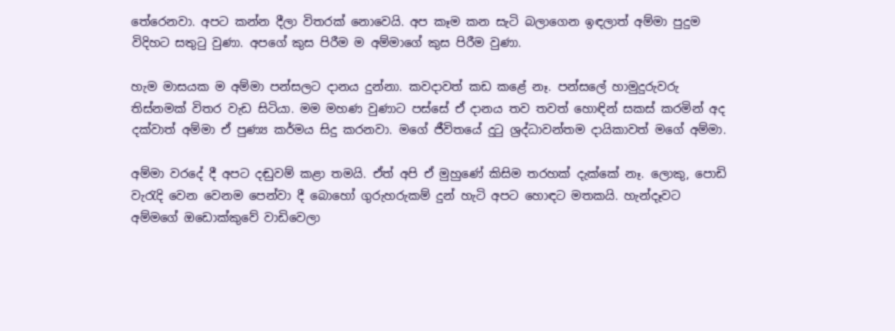තේරෙනවා. අපට කන්න දීලා විතරක් නොවෙයි. අප කෑම කන සැටි බලාගෙන ඉඳලාත් අම්මා පුදුම විදිහට සතුටු වුණා. අපගේ කුස පිරීම ම අම්මාගේ කුස පිරීම වුණා.

හැම මාසයක ම අම්මා පන්සලට දානය දුන්නා. කවදාවත් කඩ කළේ නෑ. පන්සලේ හාමුදුරුවරු තිස්නමක් විතර වැඩ සිටියා. මම මහණ වුණාට පස්සේ ඒ දානය තව තවත් හොඳින් සකස් කරමින් අද දක්වාත් අම්මා ඒ පුණ්‍ය කර්මය සිදු කරනවා. මගේ ජීවිතයේ දුටු ශ්‍රද්ධාවන්තම දායිකාවත් මගේ අම්මා.

අම්මා වරදේ දී අපට දඬුවම් කළා තමයි. ඒත් අපි ඒ මුහුණේ කිසිම තරහක් දැක්කේ නෑ. ලොකු, පොඩි වැරැදි වෙන වෙනම පෙන්වා දී බොහෝ ගුරුහරුකම් දුන් හැටි අපට හොඳට මතකයි. හැන්දෑවට අම්මගේ ඔඩොක්කුවේ වාඩිවෙලා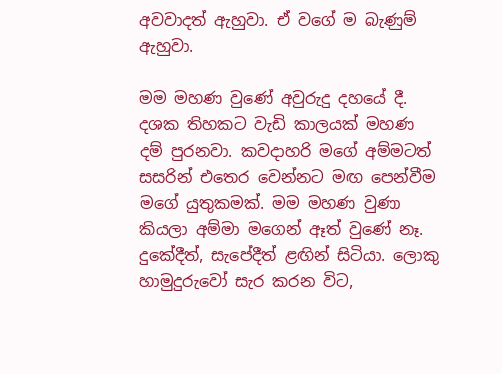අවවාදත් ඇහුවා. ඒ වගේ ම බැණුම් ඇහුවා.

මම මහණ වුණේ අවුරුදු දහයේ දී. දශක තිහකට වැඩි කාලයක් මහණ දම් පුරනවා. කවදාහරි මගේ අම්මටත් සසරින් එතෙර වෙන්නට මඟ පෙන්වීම මගේ යුතුකමක්. මම මහණ වුණා කියලා අම්මා මගෙන් ඈත් වුණේ නෑ. දුකේදීත්, සැපේදීත් ළඟින් සිටියා. ලොකු හාමුදුරුවෝ සැර කරන විට,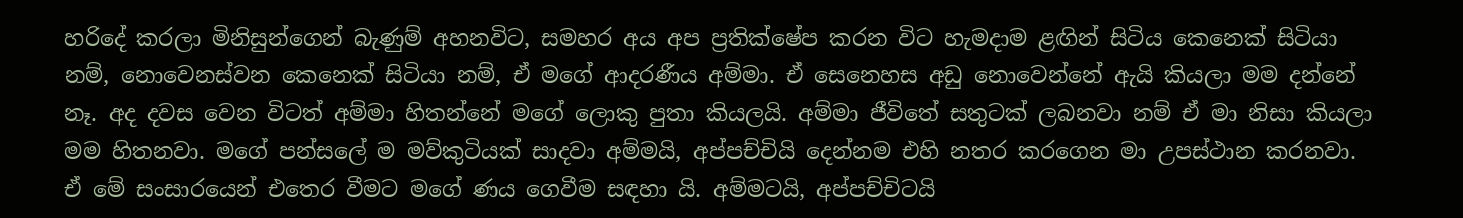හරිදේ කරලා මිනිසුන්ගෙන් බැණුම් අහනවිට, සමහර අය අප ප්‍රතික්ෂේප කරන විට හැමදාම ළඟින් සිටිය කෙනෙක් සිටියා නම්, නොවෙනස්වන කෙනෙක් සිටියා නම්, ඒ මගේ ආදරණීය අම්මා. ඒ සෙනෙහස අඩු නොවෙන්නේ ඇයි කියලා මම දන්නේ නෑ. අද දවස වෙන විටත් අම්මා හිතන්නේ මගේ ලොකු පුතා කියලයි. අම්මා ජීවිතේ සතුටක් ලබනවා නම් ඒ මා නිසා කියලා මම හිතනවා. මගේ පන්සලේ ම මව්කුටියක් සාදවා අම්මයි, අප්පච්චියි දෙන්නම එහි නතර කරගෙන මා උපස්ථාන කරනවා. ඒ මේ සංසාරයෙන් එතෙර වීමට මගේ ණය ගෙවීම සඳහා යි. අම්මටයි, අප්පච්චිටයි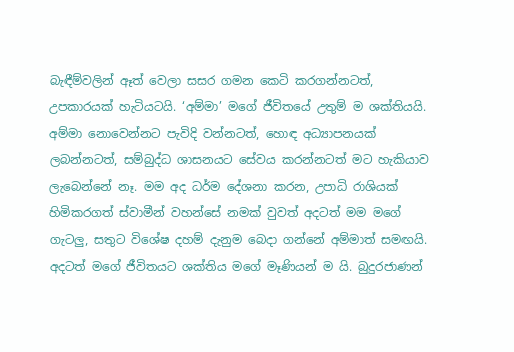බැඳීම්වලින් ඈත් වෙලා සසර ගමන කෙටි කරගන්නටත්, උපකාරයක් හැටියටයි. ‘අම්මා’ මගේ ජීවිතයේ උතුම් ම ශක්තියයි. අම්මා නොවෙන්නට පැවිදි වන්නටත්, හොඳ අධ්‍යාපනයක් ලබන්නටත්, සම්බුද්ධ ශාසනයට සේවය කරන්නටත් මට හැකියාව ලැබෙන්නේ නෑ. මම අද ධර්ම දේශනා කරන, උපාධි රාශියක් හිමිකරගත් ස්වාමීන් වහන්සේ නමක් වුවත් අදටත් මම මගේ ගැටලු, සතුට විශේෂ දහම් දැනුම බෙදා ගන්නේ අම්මාත් සමඟයි. අදටත් මගේ ජීවිතයට ශක්තිය මගේ මෑණියන් ම යි. බුදුරජාණන්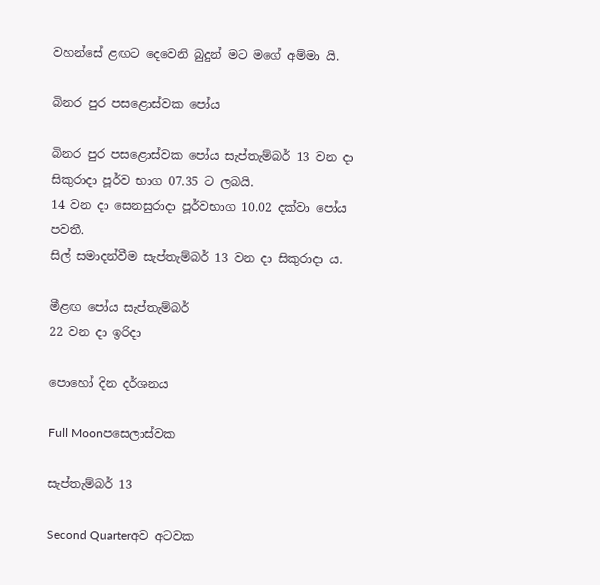වහන්සේ ළඟට දෙවෙනි බුදුන් මට මගේ අම්මා යි.

බිනර පුර පසළොස්වක පෝය

බිනර පුර පසළොස්වක පෝය සැප්තැම්බර් 13 වන දා සිකුරාදා පූර්ව භාග 07.35 ට ලබයි.
14 වන දා සෙනසුරාදා පූර්වභාග 10.02 දක්වා පෝය පවතී.
සිල් සමාදන්වීම සැප්තැම්බර් 13 වන දා සිකුරාදා ය.

මීළඟ පෝය සැප්තැම්බර්
22 වන දා ඉරිදා

පොහෝ දින දර්ශනය

Full Moonපසෙලාස්වක

සැප්තැම්බර් 13

Second Quarterඅව අටවක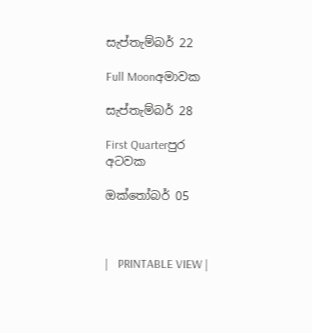සැප්තැම්බර් 22

Full Moonඅමාවක

සැප්තැම්බර් 28

First Quarterපුර අටවක

ඔක්තෝබර් 05



|   PRINTABLE VIEW |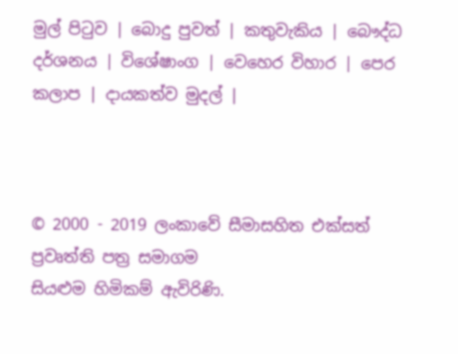මුල් පිටුව | බොදු පුවත් | කතුවැකිය | බෞද්ධ දර්ශනය | විශේෂාංග | වෙහෙර විහාර | පෙර කලාප | දායකත්ව මුදල් |



© 2000 - 2019 ලංකාවේ සීමාසහිත එක්සත් ප්‍රවෘත්ති පත්‍ර සමාගම
සියළුම හිමිකම් ඇවිරිණි.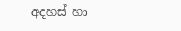අදහස් හා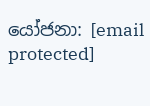යෝජනා: [email protected]